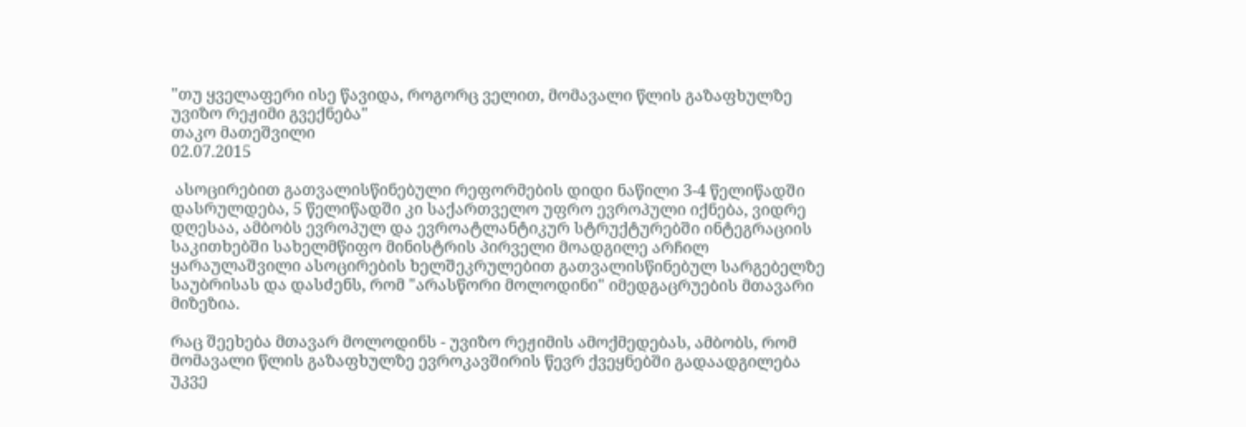"თუ ყველაფერი ისე წავიდა, როგორც ველით, მომავალი წლის გაზაფხულზე უვიზო რეჟიმი გვექნება"
თაკო მათეშვილი
02.07.2015

 ასოცირებით გათვალისწინებული რეფორმების დიდი ნაწილი 3-4 წელიწადში დასრულდება, 5 წელიწადში კი საქართველო უფრო ევროპული იქნება, ვიდრე დღესაა, ამბობს ევროპულ და ევროატლანტიკურ სტრუქტურებში ინტეგრაციის საკითხებში სახელმწიფო მინისტრის პირველი მოადგილე არჩილ ყარაულაშვილი ასოცირების ხელშეკრულებით გათვალისწინებულ სარგებელზე საუბრისას და დასძენს, რომ "არასწორი მოლოდინი" იმედგაცრუების მთავარი მიზეზია.

რაც შეეხება მთავარ მოლოდინს - უვიზო რეჟიმის ამოქმედებას, ამბობს, რომ მომავალი წლის გაზაფხულზე ევროკავშირის წევრ ქვეყნებში გადაადგილება უკვე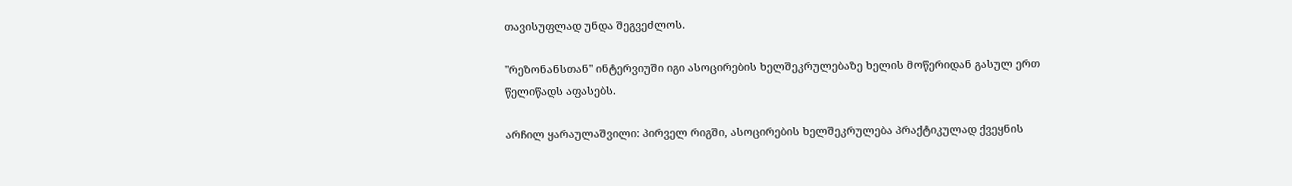თავისუფლად უნდა შეგვეძლოს.

"რეზონანსთან" ინტერვიუში იგი ასოცირების ხელშეკრულებაზე ხელის მოწერიდან გასულ ერთ წელიწადს აფასებს.

არჩილ ყარაულაშვილი: პირველ რიგში, ასოცირების ხელშეკრულება პრაქტიკულად ქვეყნის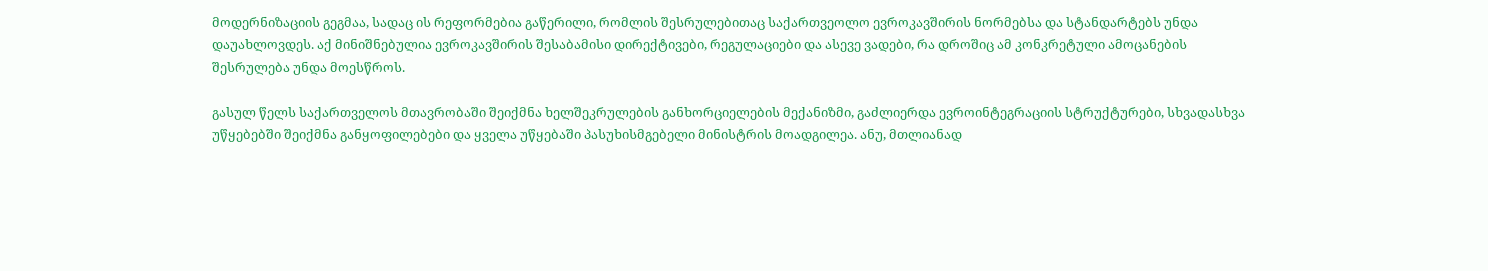მოდერნიზაციის გეგმაა, სადაც ის რეფორმებია გაწერილი, რომლის შესრულებითაც საქართვეოლო ევროკავშირის ნორმებსა და სტანდარტებს უნდა დაუახლოვდეს. აქ მინიშნებულია ევროკავშირის შესაბამისი დირექტივები, რეგულაციები და ასევე ვადები, რა დროშიც ამ კონკრეტული ამოცანების შესრულება უნდა მოესწროს.

გასულ წელს საქართველოს მთავრობაში შეიქმნა ხელშეკრულების განხორციელების მექანიზმი, გაძლიერდა ევროინტეგრაციის სტრუქტურები, სხვადასხვა უწყებებში შეიქმნა განყოფილებები და ყველა უწყებაში პასუხისმგებელი მინისტრის მოადგილეა. ანუ, მთლიანად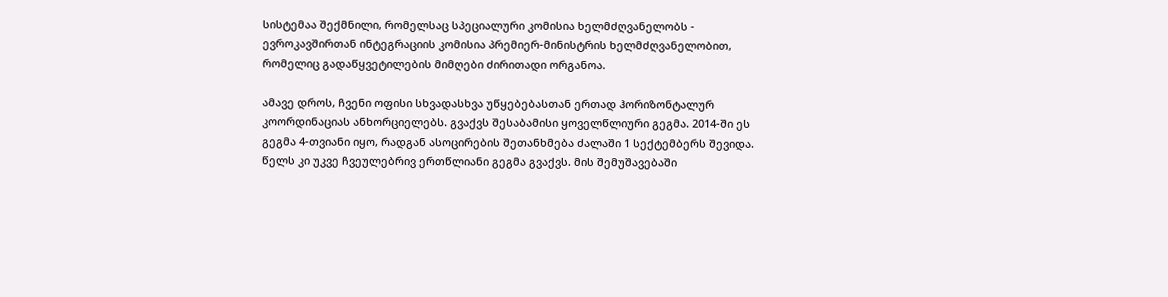სისტემაა შექმნილი, რომელსაც სპეციალური კომისია ხელმძღვანელობს - ევროკავშირთან ინტეგრაციის კომისია პრემიერ-მინისტრის ხელმძღვანელობით, რომელიც გადაწყვეტილების მიმღები ძირითადი ორგანოა.

ამავე დროს, ჩვენი ოფისი სხვადასხვა უწყებებასთან ერთად ჰორიზონტალურ კოორდინაციას ანხორციელებს. გვაქვს შესაბამისი ყოველწლიური გეგმა. 2014-ში ეს გეგმა 4-თვიანი იყო, რადგან ასოცირების შეთანხმება ძალაში 1 სექტემბერს შევიდა. წელს კი უკვე ჩვეულებრივ ერთწლიანი გეგმა გვაქვს. მის შემუშავებაში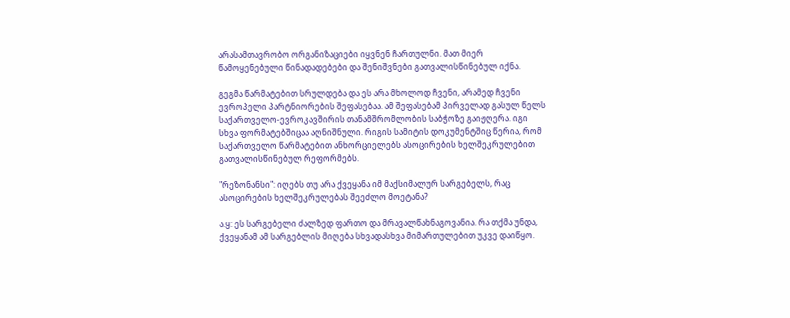არასამთავრობო ორგანიზაციები იყვნენ ჩართულნი. მათ მიერ წამოყენებული წინადადებები და შენიშვნები გათვალისწინებულ იქნა.

გეგმა წარმატებით სრულდება და ეს არა მხოლოდ ჩვენი, არამედ ჩვენი ევროპელი პარტნიორების შეფასებაა. ამ შეფასებამ პირველად გასულ წელს საქართველო-ევროკავშირის თანამშრომლობის საბჭოზე გაიჟღერა. იგი სხვა ფორმატებშიცაა აღნიშნული. რიგის სამიტის დოკუმენტშიც წერია, რომ საქართველო წარმატებით ანხორციელებს ასოცირების ხელშეკრულებით გათვალისწინებულ რეფორმებს.

"რეზონანსი": იღებს თუ არა ქვეყანა იმ მაქსიმალურ სარგებელს, რაც ასოცირების ხელშეკრულებას შეეძლო მოეტანა?

ა.ყ: ეს სარგებელი ძალზედ ფართო და მრავალწახნაგოვანია. რა თქმა უნდა, ქვეყანამ ამ სარგებლის მიღება სხვადასხვა მიმართულებით უკვე დაიწყო.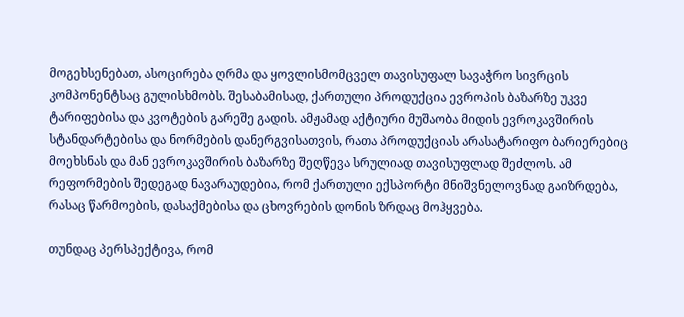მოგეხსენებათ, ასოცირება ღრმა და ყოვლისმომცველ თავისუფალ სავაჭრო სივრცის კომპონენტსაც გულისხმობს. შესაბამისად, ქართული პროდუქცია ევროპის ბაზარზე უკვე ტარიფებისა და კვოტების გარეშე გადის. ამჟამად აქტიური მუშაობა მიდის ევროკავშირის სტანდარტებისა და ნორმების დანერგვისათვის, რათა პროდუქციას არასატარიფო ბარიერებიც მოეხსნას და მან ევროკავშირის ბაზარზე შეღწევა სრულიად თავისუფლად შეძლოს. ამ რეფორმების შედეგად ნავარაუდებია, რომ ქართული ექსპორტი მნიშვნელოვნად გაიზრდება, რასაც წარმოების, დასაქმებისა და ცხოვრების დონის ზრდაც მოჰყვება.

თუნდაც პერსპექტივა, რომ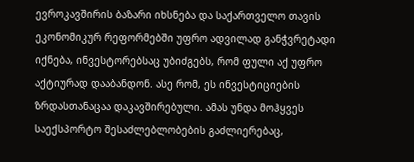ევროკავშირის ბაზარი იხსნება და საქართველო თავის ეკონომიკურ რეფორმებში უფრო ადვილად განჭვრეტადი იქნება, ინვესტორებსაც უბიძგებს, რომ ფული აქ უფრო აქტიურად დააბანდონ. ასე რომ, ეს ინვესტიციების ზრდასთანაცაა დაკავშირებული. ამას უნდა მოჰყვეს საექსპორტო შესაძლებლობების გაძლიერებაც,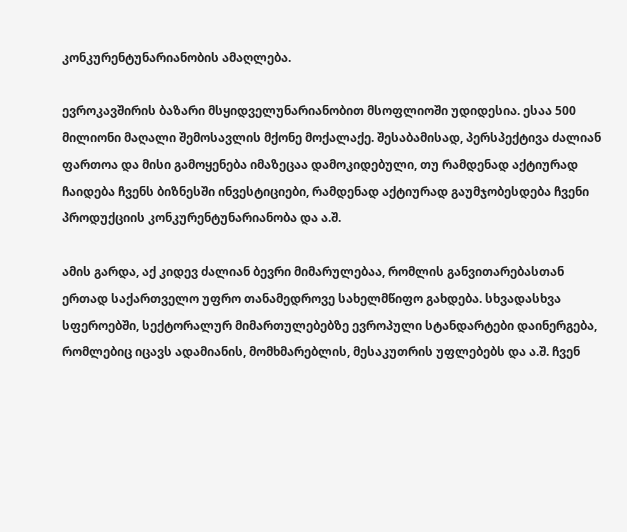კონკურენტუნარიანობის ამაღლება.

ევროკავშირის ბაზარი მსყიდველუნარიანობით მსოფლიოში უდიდესია. ესაა 500 მილიონი მაღალი შემოსავლის მქონე მოქალაქე. შესაბამისად, პერსპექტივა ძალიან ფართოა და მისი გამოყენება იმაზეცაა დამოკიდებული, თუ რამდენად აქტიურად ჩაიდება ჩვენს ბიზნესში ინვესტიციები, რამდენად აქტიურად გაუმჯობესდება ჩვენი პროდუქციის კონკურენტუნარიანობა და ა.შ.

ამის გარდა, აქ კიდევ ძალიან ბევრი მიმარულებაა, რომლის განვითარებასთან ერთად საქართველო უფრო თანამედროვე სახელმწიფო გახდება. სხვადასხვა სფეროებში, სექტორალურ მიმართულებებზე ევროპული სტანდარტები დაინერგება, რომლებიც იცავს ადამიანის, მომხმარებლის, მესაკუთრის უფლებებს და ა.შ. ჩვენ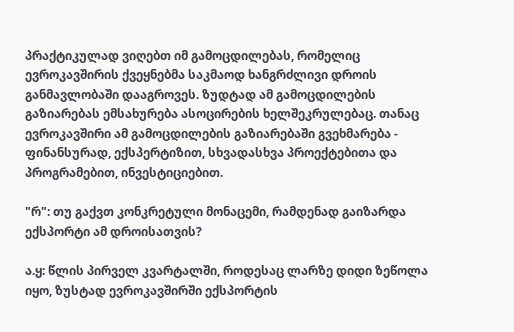პრაქტიკულად ვიღებთ იმ გამოცდილებას, რომელიც ევროკავშირის ქვეყნებმა საკმაოდ ხანგრძლივი დროის განმავლობაში დააგროვეს. ზუდტად ამ გამოცდილების გაზიარებას ემსახურება ასოცირების ხელშეკრულებაც. თანაც ევროკავშირი ამ გამოცდილების გაზიარებაში გვეხმარება - ფინანსურად, ექსპერტიზით, სხვადასხვა პროექტებითა და პროგრამებით, ინვესტიციებით.

"რ": თუ გაქვთ კონკრეტული მონაცემი, რამდენად გაიზარდა ექსპორტი ამ დროისათვის?

ა.ყ: წლის პირველ კვარტალში, როდესაც ლარზე დიდი ზეწოლა იყო, ზუსტად ევროკავშირში ექსპორტის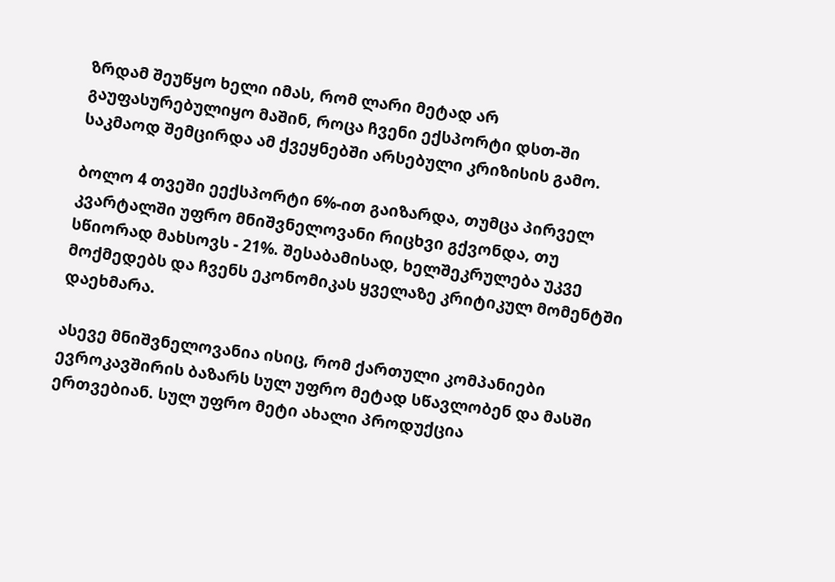ზრდამ შეუწყო ხელი იმას, რომ ლარი მეტად არ გაუფასურებულიყო მაშინ, როცა ჩვენი ექსპორტი დსთ-ში საკმაოდ შემცირდა ამ ქვეყნებში არსებული კრიზისის გამო.

ბოლო 4 თვეში ეექსპორტი 6%-ით გაიზარდა, თუმცა პირველ კვარტალში უფრო მნიშვნელოვანი რიცხვი გქვონდა, თუ სწიორად მახსოვს - 21%. შესაბამისად, ხელშეკრულება უკვე მოქმედებს და ჩვენს ეკონომიკას ყველაზე კრიტიკულ მომენტში დაეხმარა.

ასევე მნიშვნელოვანია ისიც, რომ ქართული კომპანიები ევროკავშირის ბაზარს სულ უფრო მეტად სწავლობენ და მასში ერთვებიან. სულ უფრო მეტი ახალი პროდუქცია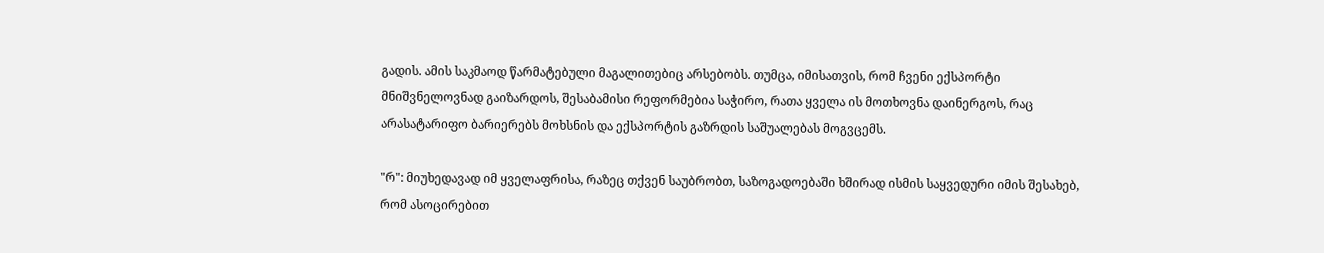გადის. ამის საკმაოდ წარმატებული მაგალითებიც არსებობს. თუმცა, იმისათვის, რომ ჩვენი ექსპორტი მნიშვნელოვნად გაიზარდოს, შესაბამისი რეფორმებია საჭირო, რათა ყველა ის მოთხოვნა დაინერგოს, რაც არასატარიფო ბარიერებს მოხსნის და ექსპორტის გაზრდის საშუალებას მოგვცემს.

"რ": მიუხედავად იმ ყველაფრისა, რაზეც თქვენ საუბრობთ, საზოგადოებაში ხშირად ისმის საყვედური იმის შესახებ, რომ ასოცირებით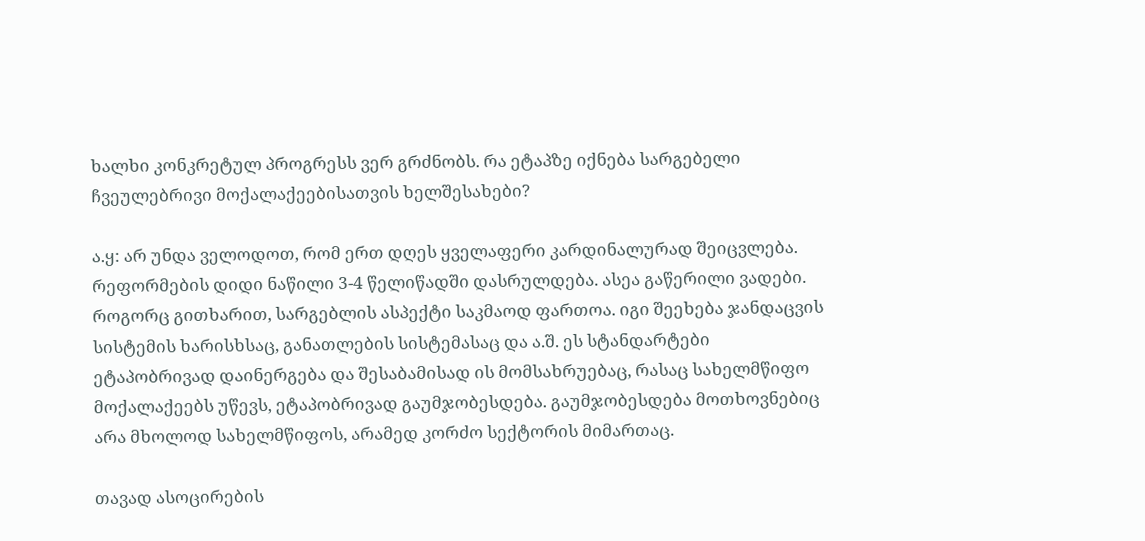ხალხი კონკრეტულ პროგრესს ვერ გრძნობს. რა ეტაპზე იქნება სარგებელი ჩვეულებრივი მოქალაქეებისათვის ხელშესახები?

ა.ყ: არ უნდა ველოდოთ, რომ ერთ დღეს ყველაფერი კარდინალურად შეიცვლება. რეფორმების დიდი ნაწილი 3-4 წელიწადში დასრულდება. ასეა გაწერილი ვადები. როგორც გითხარით, სარგებლის ასპექტი საკმაოდ ფართოა. იგი შეეხება ჯანდაცვის სისტემის ხარისხსაც, განათლების სისტემასაც და ა.შ. ეს სტანდარტები ეტაპობრივად დაინერგება და შესაბამისად ის მომსახრუებაც, რასაც სახელმწიფო მოქალაქეებს უწევს, ეტაპობრივად გაუმჯობესდება. გაუმჯობესდება მოთხოვნებიც არა მხოლოდ სახელმწიფოს, არამედ კორძო სექტორის მიმართაც.

თავად ასოცირების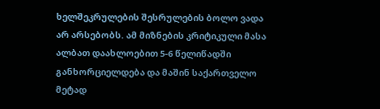ხელშეკრულების შესრულების ბოლო ვადა არ არსებობს. ამ მიზნების კრიტიკული მასა ალბათ დაახლოებით 5-6 წელიწადში განხორციელდება და მაშინ საქართველო მეტად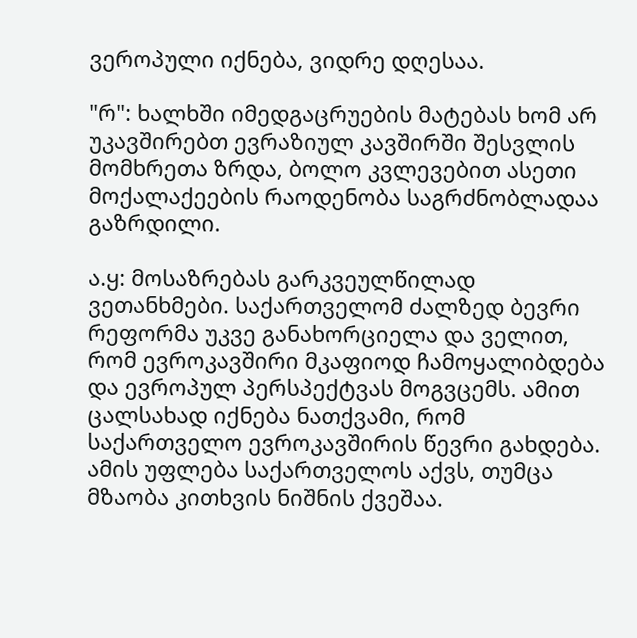ვეროპული იქნება, ვიდრე დღესაა.

"რ": ხალხში იმედგაცრუების მატებას ხომ არ უკავშირებთ ევრაზიულ კავშირში შესვლის მომხრეთა ზრდა, ბოლო კვლევებით ასეთი მოქალაქეების რაოდენობა საგრძნობლადაა გაზრდილი.

ა.ყ: მოსაზრებას გარკვეულწილად ვეთანხმები. საქართველომ ძალზედ ბევრი რეფორმა უკვე განახორციელა და ველით, რომ ევროკავშირი მკაფიოდ ჩამოყალიბდება და ევროპულ პერსპექტვას მოგვცემს. ამით ცალსახად იქნება ნათქვამი, რომ საქართველო ევროკავშირის წევრი გახდება. ამის უფლება საქართველოს აქვს, თუმცა მზაობა კითხვის ნიშნის ქვეშაა.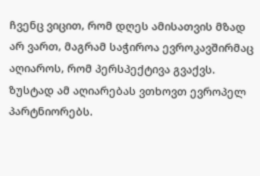ჩვენც ვიცით, რომ დღეს ამისათვის მზად არ ვართ, მაგრამ საჭიროა ევროკავშირმაც აღიაროს, რომ პერსპექტივა გვაქვს. ზუსტად ამ აღიარებას ვთხოვთ ევროპელ პარტნიორებს.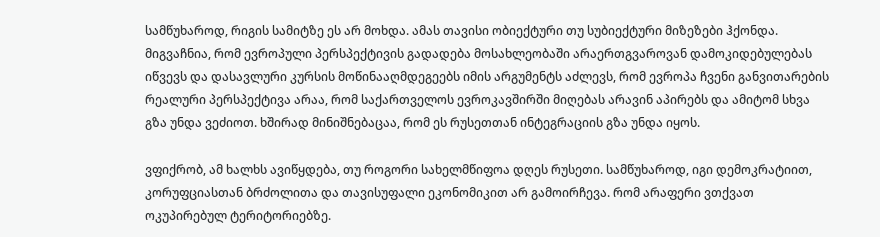სამწუხაროდ, რიგის სამიტზე ეს არ მოხდა. ამას თავისი ობიექტური თუ სუბიექტური მიზეზები ჰქონდა. მიგვაჩნია, რომ ევროპული პერსპექტივის გადადება მოსახლეობაში არაერთგვაროვან დამოკიდებულებას იწვევს და დასავლური კურსის მოწინააღმდეგეებს იმის არგუმენტს აძლევს, რომ ევროპა ჩვენი განვითარების რეალური პერსპექტივა არაა, რომ საქართველოს ევროკავშირში მიღებას არავინ აპირებს და ამიტომ სხვა გზა უნდა ვეძიოთ. ხშირად მინიშნებაცაა, რომ ეს რუსეთთან ინტეგრაციის გზა უნდა იყოს.

ვფიქრობ, ამ ხალხს ავიწყდება, თუ როგორი სახელმწიფოა დღეს რუსეთი. სამწუხაროდ, იგი დემოკრატიით, კორუფციასთან ბრძოლითა და თავისუფალი ეკონომიკით არ გამოირჩევა. რომ არაფერი ვთქვათ ოკუპირებულ ტერიტორიებზე.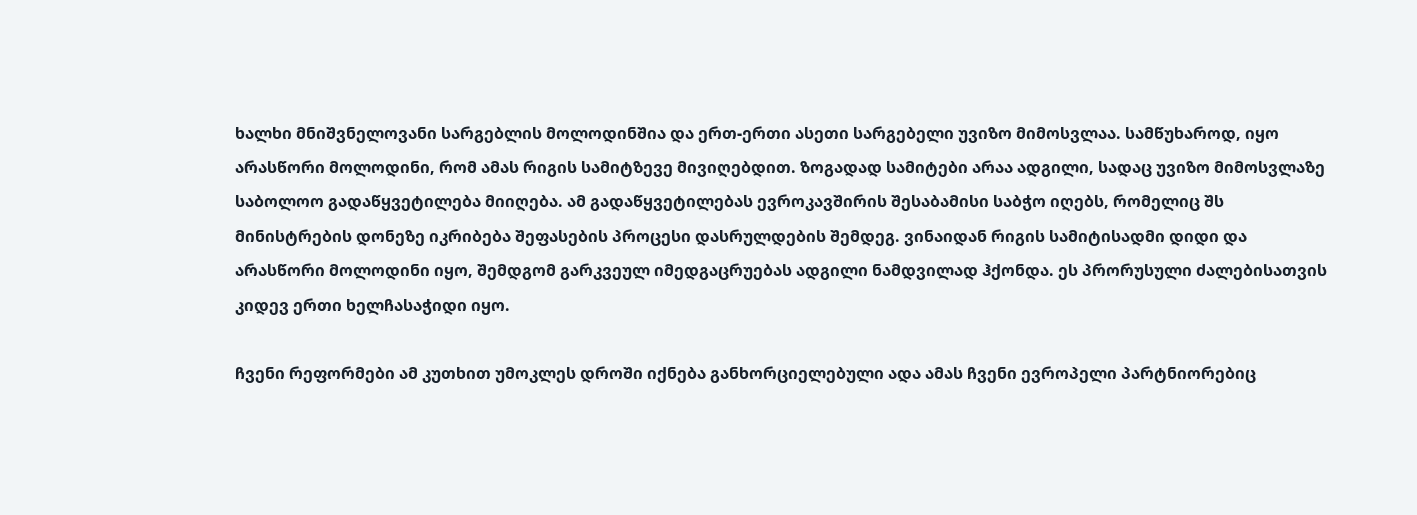ხალხი მნიშვნელოვანი სარგებლის მოლოდინშია და ერთ-ერთი ასეთი სარგებელი უვიზო მიმოსვლაა. სამწუხაროდ, იყო არასწორი მოლოდინი, რომ ამას რიგის სამიტზევე მივიღებდით. ზოგადად სამიტები არაა ადგილი, სადაც უვიზო მიმოსვლაზე საბოლოო გადაწყვეტილება მიიღება. ამ გადაწყვეტილებას ევროკავშირის შესაბამისი საბჭო იღებს, რომელიც შს მინისტრების დონეზე იკრიბება შეფასების პროცესი დასრულდების შემდეგ. ვინაიდან რიგის სამიტისადმი დიდი და არასწორი მოლოდინი იყო, შემდგომ გარკვეულ იმედგაცრუებას ადგილი ნამდვილად ჰქონდა. ეს პრორუსული ძალებისათვის კიდევ ერთი ხელჩასაჭიდი იყო.

ჩვენი რეფორმები ამ კუთხით უმოკლეს დროში იქნება განხორციელებული ადა ამას ჩვენი ევროპელი პარტნიორებიც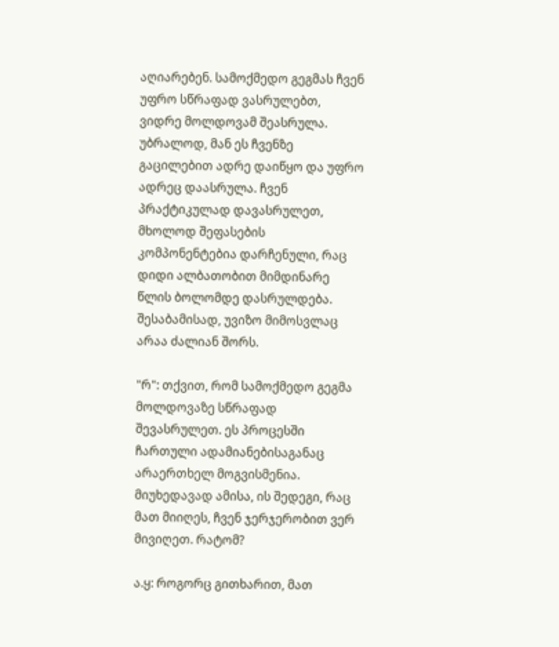აღიარებენ. სამოქმედო გეგმას ჩვენ უფრო სწრაფად ვასრულებთ, ვიდრე მოლდოვამ შეასრულა. უბრალოდ, მან ეს ჩვენზე გაცილებით ადრე დაიწყო და უფრო ადრეც დაასრულა. ჩვენ პრაქტიკულად დავასრულეთ, მხოლოდ შეფასების კომპონენტებია დარჩენული, რაც დიდი ალბათობით მიმდინარე წლის ბოლომდე დასრულდება. შესაბამისად, უვიზო მიმოსვლაც არაა ძალიან შორს.

"რ": თქვით, რომ სამოქმედო გეგმა მოლდოვაზე სწრაფად შევასრულეთ. ეს პროცესში ჩართული ადამიანებისაგანაც არაერთხელ მოგვისმენია. მიუხედავად ამისა, ის შედეგი, რაც მათ მიიღეს, ჩვენ ჯერჯერობით ვერ მივიღეთ. რატომ?

ა.ყ: როგორც გითხარით, მათ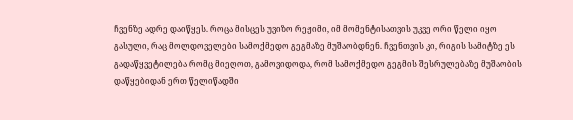ჩვენზე ადრე დაიწყეს. როცა მისცეს უვიზო რეჟიმი, იმ მომენტისათვის უკვე ორი წელი იყო გასული, რაც მოლდოველები სამოქმედო გეგმაზე მუშაობდნენ. ჩვენთვის კი, რიგის სამიტზე ეს გადაწყვეტილება რომც მიეღოთ, გამოვიდოდა, რომ სამოქმედო გეგმის შესრულებაზე მუშაობის დაწყებიდან ერთ წელიწადში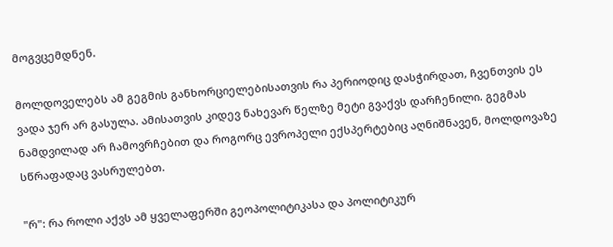მოგვცემდნენ.

მოლდოველებს ამ გეგმის განხორციელებისათვის რა პერიოდიც დასჭირდათ, ჩვენთვის ეს ვადა ჯერ არ გასულა. ამისათვის კიდევ ნახევარ წელზე მეტი გვაქვს დარჩენილი. გეგმას ნამდვილად არ ჩამოვრჩებით და როგორც ევროპელი ექსპერტებიც აღნიშნავენ, მოლდოვაზე სწრაფადაც ვასრულებთ.

"რ": რა როლი აქვს ამ ყველაფერში გეოპოლიტიკასა და პოლიტიკურ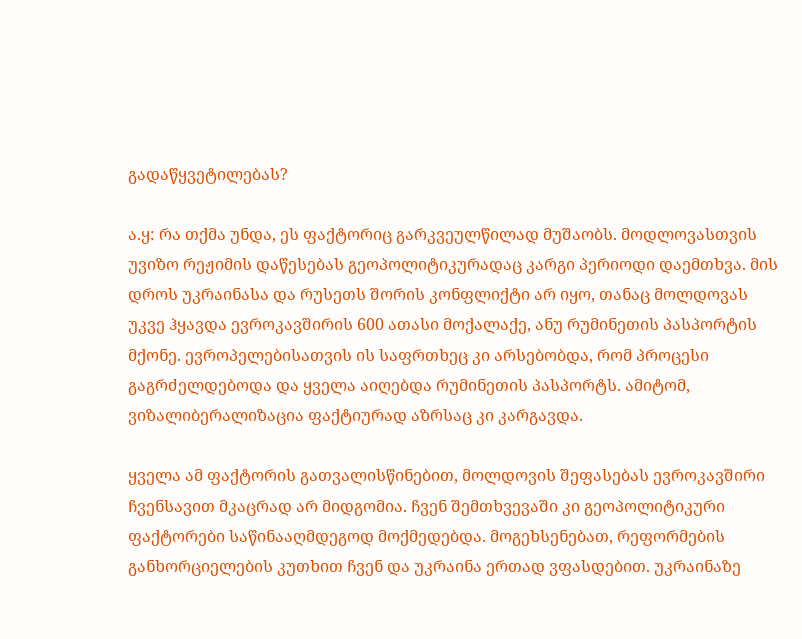გადაწყვეტილებას?

ა.ყ: რა თქმა უნდა, ეს ფაქტორიც გარკვეულწილად მუშაობს. მოდლოვასთვის უვიზო რეჟიმის დაწესებას გეოპოლიტიკურადაც კარგი პერიოდი დაემთხვა. მის დროს უკრაინასა და რუსეთს შორის კონფლიქტი არ იყო, თანაც მოლდოვას უკვე ჰყავდა ევროკავშირის 600 ათასი მოქალაქე, ანუ რუმინეთის პასპორტის მქონე. ევროპელებისათვის ის საფრთხეც კი არსებობდა, რომ პროცესი გაგრძელდებოდა და ყველა აიღებდა რუმინეთის პასპორტს. ამიტომ, ვიზალიბერალიზაცია ფაქტიურად აზრსაც კი კარგავდა.

ყველა ამ ფაქტორის გათვალისწინებით, მოლდოვის შეფასებას ევროკავშირი ჩვენსავით მკაცრად არ მიდგომია. ჩვენ შემთხვევაში კი გეოპოლიტიკური ფაქტორები საწინააღმდეგოდ მოქმედებდა. მოგეხსენებათ, რეფორმების განხორციელების კუთხით ჩვენ და უკრაინა ერთად ვფასდებით. უკრაინაზე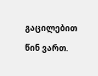გაცილებით წინ ვართ.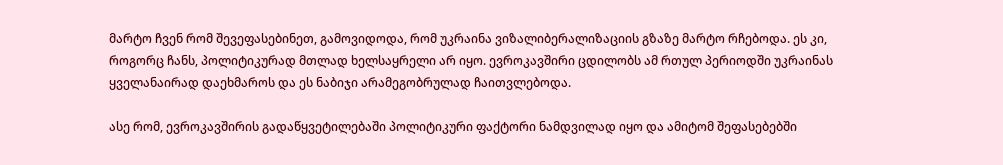მარტო ჩვენ რომ შევეფასებინეთ, გამოვიდოდა, რომ უკრაინა ვიზალიბერალიზაციის გზაზე მარტო რჩებოდა. ეს კი, როგორც ჩანს, პოლიტიკურად მთლად ხელსაყრელი არ იყო. ევროკავშირი ცდილობს ამ რთულ პერიოდში უკრაინას ყველანაირად დაეხმაროს და ეს ნაბიჯი არამეგობრულად ჩაითვლებოდა.

ასე რომ, ევროკავშირის გადაწყვეტილებაში პოლიტიკური ფაქტორი ნამდვილად იყო და ამიტომ შეფასებებში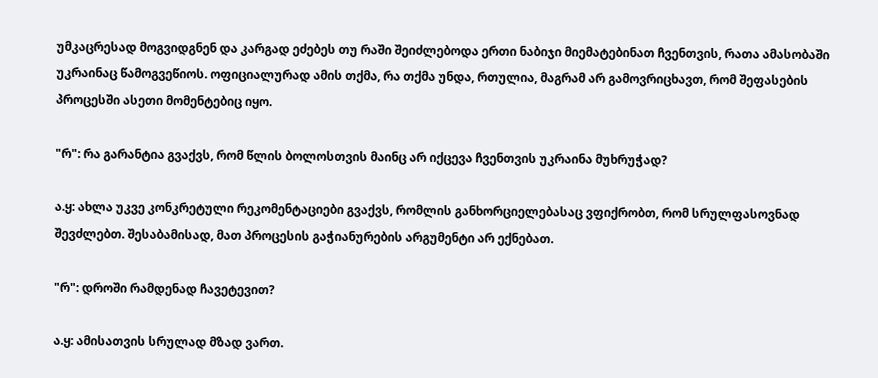უმკაცრესად მოგვიდგნენ და კარგად ეძებეს თუ რაში შეიძლებოდა ერთი ნაბიჯი მიემატებინათ ჩვენთვის, რათა ამასობაში უკრაინაც წამოგვეწიოს. ოფიციალურად ამის თქმა, რა თქმა უნდა, რთულია, მაგრამ არ გამოვრიცხავთ, რომ შეფასების პროცესში ასეთი მომენტებიც იყო.

"რ": რა გარანტია გვაქვს, რომ წლის ბოლოსთვის მაინც არ იქცევა ჩვენთვის უკრაინა მუხრუჭად?

ა.ყ: ახლა უკვე კონკრეტული რეკომენტაციები გვაქვს, რომლის განხორციელებასაც ვფიქრობთ, რომ სრულფასოვნად შევძლებთ. შესაბამისად, მათ პროცესის გაჭიანურების არგუმენტი არ ექნებათ.

"რ": დროში რამდენად ჩავეტევით?

ა.ყ: ამისათვის სრულად მზად ვართ.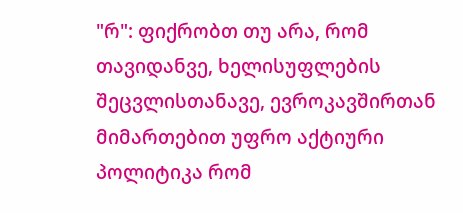"რ": ფიქრობთ თუ არა, რომ თავიდანვე, ხელისუფლების შეცვლისთანავე, ევროკავშირთან მიმართებით უფრო აქტიური პოლიტიკა რომ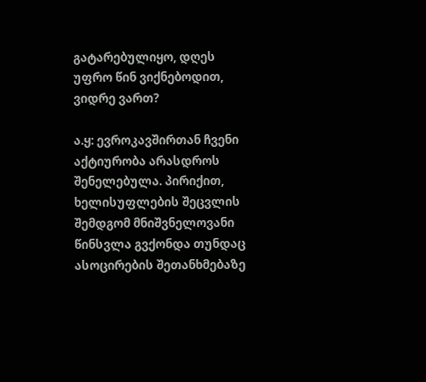გატარებულიყო, დღეს უფრო წინ ვიქნებოდით, ვიდრე ვართ?

ა.ყ: ევროკავშირთან ჩვენი აქტიურობა არასდროს შენელებულა. პირიქით, ხელისუფლების შეცვლის შემდგომ მნიშვნელოვანი წინსვლა გვქონდა თუნდაც ასოცირების შეთანხმებაზე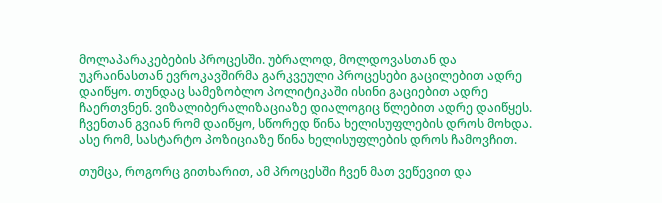მოლაპარაკებების პროცესში. უბრალოდ, მოლდოვასთან და უკრაინასთან ევროკავშირმა გარკვეული პროცესები გაცილებით ადრე დაიწყო. თუნდაც სამეზობლო პოლიტიკაში ისინი გაციებით ადრე ჩაერთვნენ. ვიზალიბერალიზაციაზე დიალოგიც წლებით ადრე დაიწყეს. ჩვენთან გვიან რომ დაიწყო, სწორედ წინა ხელისუფლების დროს მოხდა. ასე რომ, სასტარტო პოზიციაზე წინა ხელისუფლების დროს ჩამოვჩით.

თუმცა, როგორც გითხარით, ამ პროცესში ჩვენ მათ ვეწევით და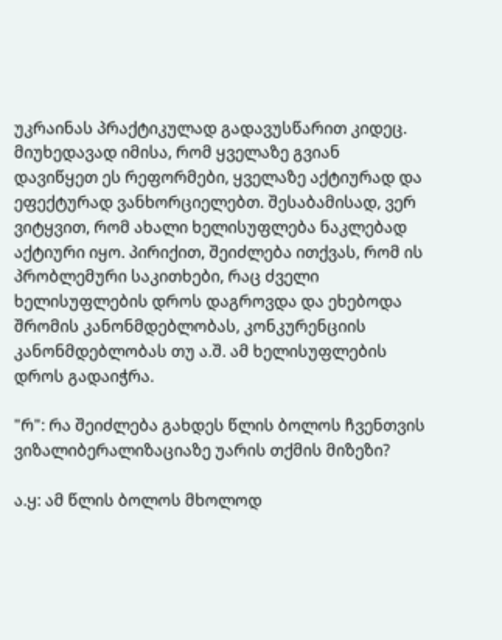უკრაინას პრაქტიკულად გადავუსწარით კიდეც. მიუხედავად იმისა, რომ ყველაზე გვიან დავიწყეთ ეს რეფორმები, ყველაზე აქტიურად და ეფექტურად ვანხორციელებთ. შესაბამისად, ვერ ვიტყვით, რომ ახალი ხელისუფლება ნაკლებად აქტიური იყო. პირიქით, შეიძლება ითქვას, რომ ის პრობლემური საკითხები, რაც ძველი ხელისუფლების დროს დაგროვდა და ეხებოდა შრომის კანონმდებლობას, კონკურენციის კანონმდებლობას თუ ა.შ. ამ ხელისუფლების დროს გადაიჭრა.

"რ": რა შეიძლება გახდეს წლის ბოლოს ჩვენთვის ვიზალიბერალიზაციაზე უარის თქმის მიზეზი?

ა.ყ: ამ წლის ბოლოს მხოლოდ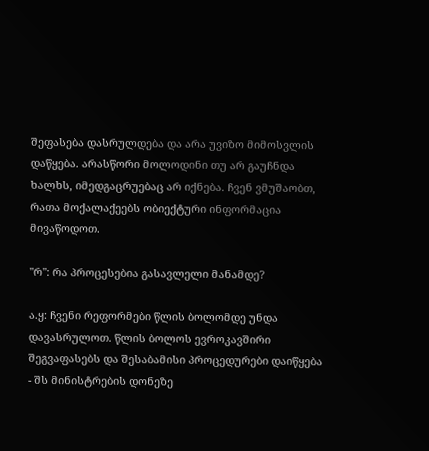შეფასება დასრულდება და არა უვიზო მიმოსვლის დაწყება. არასწორი მოლოდინი თუ არ გაუჩნდა ხალხს, იმედგაცრუებაც არ იქნება. ჩვენ ვმუშაობთ, რათა მოქალაქეებს ობიექტური ინფორმაცია მივაწოდოთ.

"რ": რა პროცესებია გასავლელი მანამდე?

ა.ყ: ჩვენი რეფორმები წლის ბოლომდე უნდა დავასრულოთ. წლის ბოლოს ევროკავშირი შეგვაფასებს და შესაბამისი პროცედურები დაიწყება - შს მინისტრების დონეზე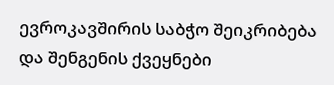ევროკავშირის საბჭო შეიკრიბება და შენგენის ქვეყნები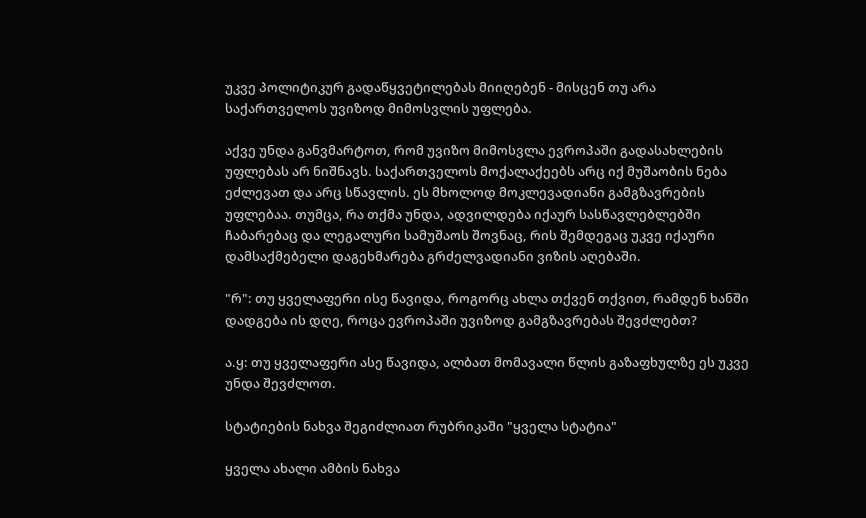უკვე პოლიტიკურ გადაწყვეტილებას მიიღებენ - მისცენ თუ არა საქართველოს უვიზოდ მიმოსვლის უფლება.

აქვე უნდა განვმარტოთ, რომ უვიზო მიმოსვლა ევროპაში გადასახლების უფლებას არ ნიშნავს. საქართველოს მოქალაქეებს არც იქ მუშაობის ნება ეძლევათ და არც სწავლის. ეს მხოლოდ მოკლევადიანი გამგზავრების უფლებაა. თუმცა, რა თქმა უნდა, ადვილდება იქაურ სასწავლებლებში ჩაბარებაც და ლეგალური სამუშაოს შოვნაც, რის შემდეგაც უკვე იქაური დამსაქმებელი დაგეხმარება გრძელვადიანი ვიზის აღებაში.

"რ": თუ ყველაფერი ისე წავიდა, როგორც ახლა თქვენ თქვით, რამდენ ხანში დადგება ის დღე, როცა ევროპაში უვიზოდ გამგზავრებას შევძლებთ?

ა.ყ: თუ ყველაფერი ასე წავიდა, ალბათ მომავალი წლის გაზაფხულზე ეს უკვე უნდა შევძლოთ.

სტატიების ნახვა შეგიძლიათ რუბრიკაში "ყველა სტატია"

ყველა ახალი ამბის ნახვა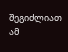შეგიძლიათ ამ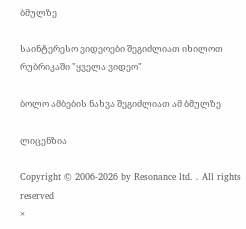ბმულზე

საინტერესო ვიდეოები შეგიძლიათ იხილოთ რუბრიკაში "ყველა ვიდეო"

ბოლო ამბების ნახვა შეგიძლიათ ამ ბმულზე

ლიცენზია

Copyright © 2006-2026 by Resonance ltd. . All rights reserved
×